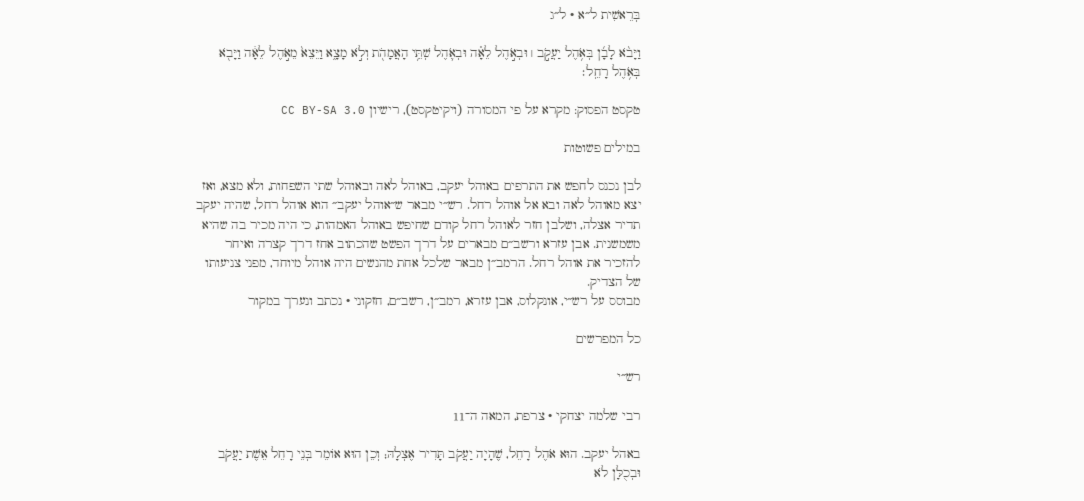בְּרֵאשִׁית ל״א · ל״ג

וַיָּבֹ֨א לָבָ֜ן בְּאֹ֥הֶל יַעֲקֹ֣ב ׀ וּבְאֹ֣הֶל לֵאָ֗ה וּבְאֹ֛הֶל שְׁתֵּ֥י הָאֲמָהֹ֖ת וְלֹ֣א מָצָ֑א וַיֵּצֵא֙ מֵאֹ֣הֶל לֵאָ֔ה וַיָּבֹ֖א בְּאֹ֥הֶל רָחֵֽל׃

טקסט הפסוק: מקרא על פי המסורה (ויקיטקסט), רישיון CC BY-SA 3.0

במילים פשוטות

לבן נכנס לחפש את התרפים באוהל יעקב, באוהל לאה ובאוהל שתי השפחות, ולא מצא, ואז יצא מאוהל לאה ובא אל אוהל רחל. רש״י מבאר ש״אוהל יעקב״ הוא אוהל רחל, שהיה יעקב תדיר אצלה, ושלבן חזר לאוהל רחל קודם שחיפש באוהל האמהות, כי היה מכיר בה שהיא משמשנית. אבן עזרא ורשב״ם מבארים על דרך הפשט שהכתוב אחז דרך קצרה ואיחר להזכיר את אוהל רחל. הרמב״ן מבאר שלכל אחת מהנשים היה אוהל מיוחד, מפני צניעותו של הצדיק.
מבוסס על רש״י, אונקלוס, אבן עזרא, רמב״ן, רשב״ם, חזקוני · נכתב ונערך במקור

כל המפרשים

רש״י

רבי שלמה יצחקי · צרפת, המאה ה־11

באהל יעקב. הוּא אֹהֶל רָחֵל, שֶׁהָיָה יַעֲקֹב תָּדִיר אֶצְלָהּ; וְכֵן הוּא אוֹמֵר בְּנֵי רָחֵל אֵשֶׁת יַעֲקֹב וּבְכֻלָּן לֹא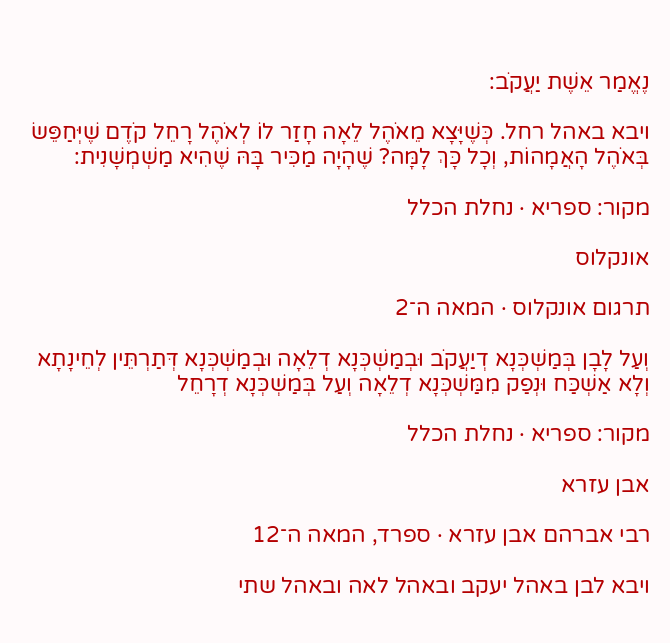נֶאֱמַר אֵשֶׁת יַעֲקֹב:

ויבא באהל רחל. כְּשֶׁיָּצָא מֵאֹהֶל לֵאָה חָזַר לוֹ לְאֹהֶל רָחֵל קֹדֶם שֶׁיְּחַפֵּשׂ בְּאֹהֶל הָאֲמָהוֹת, וְכָל כָּךְ לָמָּה? שֶׁהָיָה מַכִּיר בָּהּ שֶׁהִיא מַשְׁמְשָׁנִית:

מקור: ספריא · נחלת הכלל

אונקלוס

תרגום אונקלוס · המאה ה־2

וְעַל לָבָן בְּמַשְׁכְּנָא דְיַעֲקֹב וּבְמַשְׁכְּנָא דְלֵאָה וּבְמַשְׁכְּנָא דְּתַרְתֵּין לְחֵינָתָא וְלָא אַשְׁכַּח וּנְפַק מִמַּשְׁכְּנָא דְלֵאָה וְעַל בְּמַשְׁכְּנָא דְרָחֵל

מקור: ספריא · נחלת הכלל

אבן עזרא

רבי אברהם אבן עזרא · ספרד, המאה ה־12

ויבא לבן באהל יעקב ובאהל לאה ובאהל שתי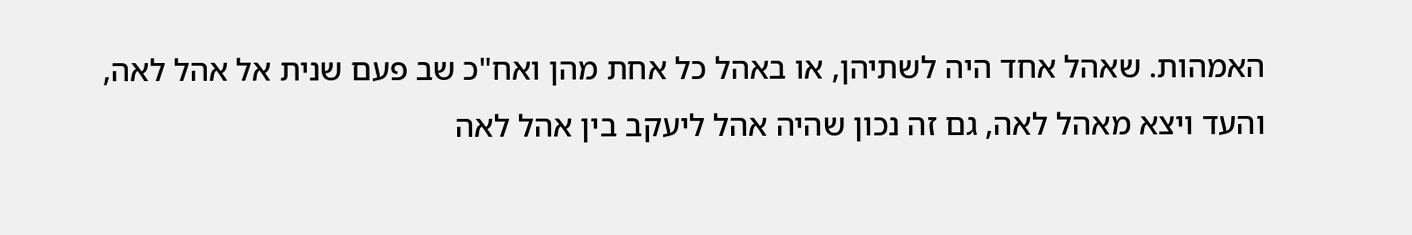האמהות. שאהל אחד היה לשתיהן, או באהל כל אחת מהן ואח"כ שב פעם שנית אל אהל לאה, והעד ויצא מאהל לאה, גם זה נכון שהיה אהל ליעקב בין אהל לאה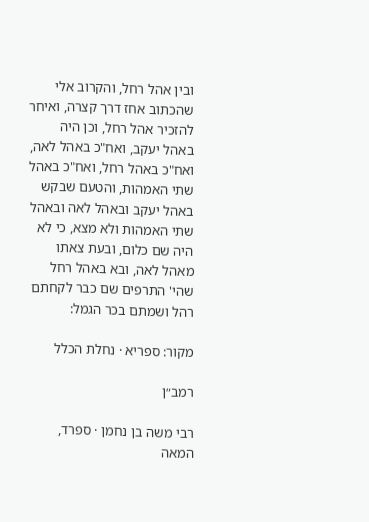ובין אהל רחל, והקרוב אלי שהכתוב אחז דרך קצרה, ואיחר להזכיר אהל רחל, וכן היה באהל יעקב, ואח"כ באהל לאה, ואח"כ באהל רחל, ואח"כ באהל שתי האמהות, והטעם שבקש באהל יעקב ובאהל לאה ובאהל שתי האמהות ולא מצא, כי לא היה שם כלום, ובעת צאתו מאהל לאה, ובא באהל רחל שהי' התרפים שם כבר לקחתם רהל ושמתם בכר הגמל:

מקור: ספריא · נחלת הכלל

רמב״ן

רבי משה בן נחמן · ספרד, המאה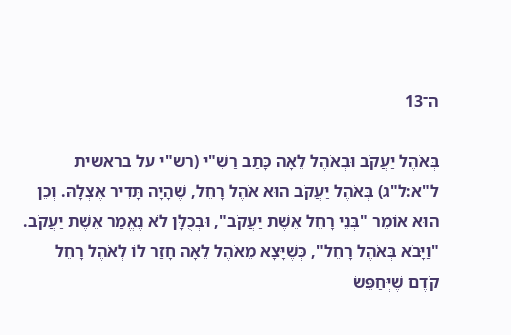ה־13

בְּאֹהֶל יַעֲקֹב וּבְאֹהֶל לֵאָה כָּתַב רַשִׁ"י (רש"י על בראשית ל"א:ל"ג) בְּאֹהֶל יַעֲקֹב הוּא אֹהֶל רָחֵל, שֶׁהָיָה תָּדִיר אֶצְלָהּ. וְכֵן הוּא אוֹמֵר "בְּנֵי רָחֵל אֵשֶׁת יַעֲקֹב", וּבְכֻלָּן לֹא נֶאֱמַר אֵשֶׁת יַעֲקֹב. "וַיָּבֹא בְּאֹהֶל רָחֵל", כְּשֶׁיָּצָא מֵאֹהֶל לֵאָה חָזַר לוֹ לְאֹהֶל רָחֵל קֹדֶם שֶׁיְּחַפֵּשׂ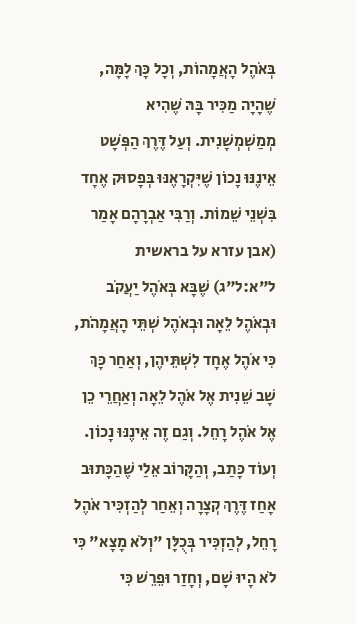בְּאֹהֶל הָאֲמָהוֹת, וְכָל כָּךְ לָמָּה, שֶׁהָיָה מַכִּיר בָּהּ שֶׁהִיא מְמַשְׁמְשָׁנִית. וְעַל דֶּרֶךְ הַפְּשָׁט אֵינֶנּוּ נָכוֹן שֶׁיִּקְרָאֶנּוּ בְּפָסוּק אֶחָד בִּשְׁנֵי שֵׁמוֹת. וְרַבִּי אַבְרָהָם אָמַר (אבן עזרא על בראשית ל"א:ל"ג) שֶׁבָּא בְּאֹהֶל יַעֲקֹב וּבְאֹהֶל לֵאָה וּבְאֹהֶל שְׁתֵּי הָאֲמָהֹת, כִּי אֹהֶל אֶחָד לִשְׁתֵּיהֶן, וְאַחַר כָּךְ שָׁב שֵׁנִית אֶל אֹהֶל לֵאָה וְאַחֲרֵי כֵן אֶל אֹהֶל רָחֵל. וְגַם זֶה אֵינֶנּוּ נָכוֹן. וְעוֹד כָּתַב, וְהַקָּרוֹב אֵלַי שֶׁהַכָּתוּב אָחַז דֶּרֶךְ קְצָרָה וְאֵחַר לְהַזְכִּיר אֹהֶל רָחֵל, לְהַזְכִּיר בְּכֻלָּן "וְלֹא מָצָא" כִּי לֹא הָיוּ שָׁם, וְחָזַר וּפֵרֵשׁ כִּי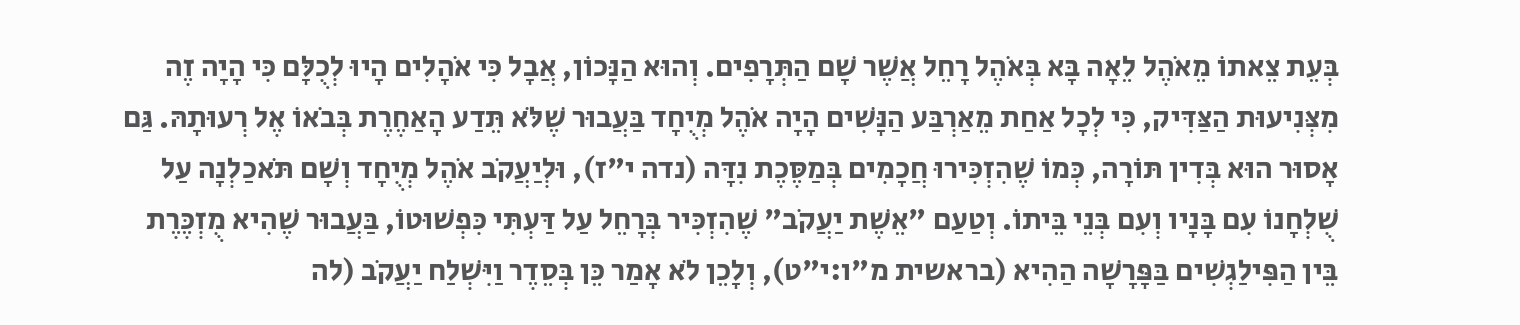בְּעֵת צֵאתוֹ מֵאֹהֶל לֵאָה בָּא בְּאֹהֶל רָחֵל אֲשֶׁר שָׁם הַתְּרָפִים. וְהוּא הַנָּכוֹן, אֲבָל כִּי אֹהָלִים הָיוּ לְכֻלָּם כִּי הָיָה זֶה מִצְּנִיעוּת הַצַּדִּיק, כִּי לְכָל אַחַת מֵאַרְבַּע הַנָּשִׁים הָיָה אֹהֶל מְיֻחָד בַּעֲבוּר שֶׁלֹּא תֵּדַע הָאַחֶרֶת בְּבֹאוֹ אֶל רְעוּתָהּ. גַּם אָסוּר הוּא בְּדִין תּוֹרָה, כְּמוֹ שֶׁהִזְכִּירוּ חֲכָמִים בְּמַסֶּכֶת נִדָּה (נדה י"ז), וּלְיַעֲקֹב אֹהֶל מְיֻחָד וְשָׁם תֹּאכַלְנָה עַל שֻׁלְחָנוֹ עִם בָּנָיו וְעִם בְּנֵי בֵּיתוֹ. וְטַעַם "אֵשֶׁת יַעֲקֹב" שֶׁהִזְכִּיר בְּרָחֵל עַל דַּעְתִּי כִּפְשׁוּטוֹ, בַּעֲבוּר שֶׁהִיא מֻזְכֶּרֶת בֵּין הַפִּילַגְשִׁים בַּפָּרָשָׁה הַהִיא (בראשית מ"ו:י"ט), וְלָכֵן לֹא אָמַר כֵּן בְּסֵדֶר וַיִּשְׁלַח יַעֲקֹב (לה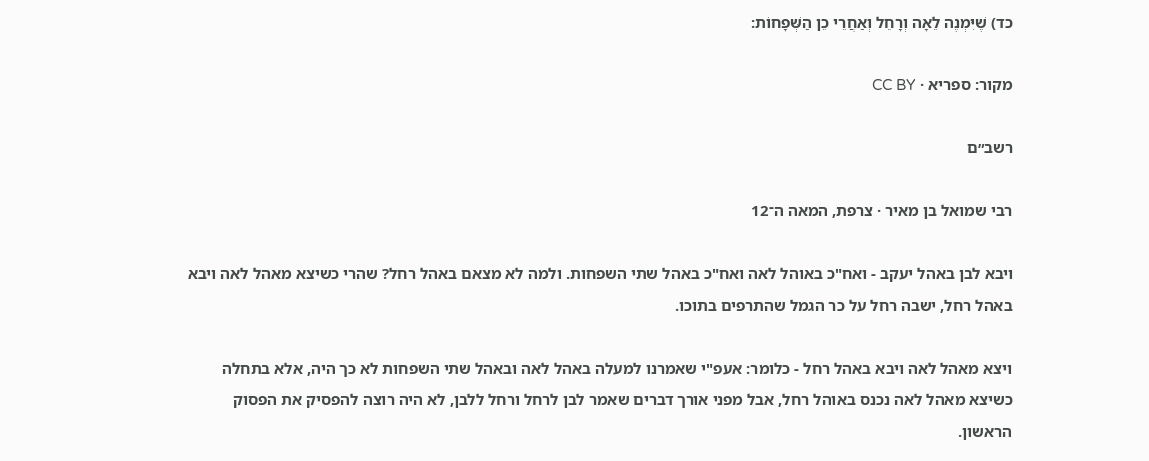כד) שֶׁיִּמְנֶה לֵאָה וְרָחֵל וְאַחֲרֵי כֵן הַשְּׁפָחוֹת:

מקור: ספריא · CC BY

רשב״ם

רבי שמואל בן מאיר · צרפת, המאה ה־12

ויבא לבן באהל יעקב - ואח"כ באוהל לאה ואח"כ באהל שתי השפחות. ולמה לא מצאם באהל רחל? שהרי כשיצא מאהל לאה ויבא באהל רחל, ישבה רחל על כר הגמל שהתרפים בתוכו.

ויצא מאהל לאה ויבא באהל רחל - כלומר: אעפ"י שאמרנו למעלה באהל לאה ובאהל שתי השפחות לא כך היה, אלא בתחלה כשיצא מאהל לאה נכנס באוהל רחל, אבל מפני אורך דברים שאמר לבן לרחל ורחל ללבן, לא היה רוצה להפסיק את הפסוק הראשון.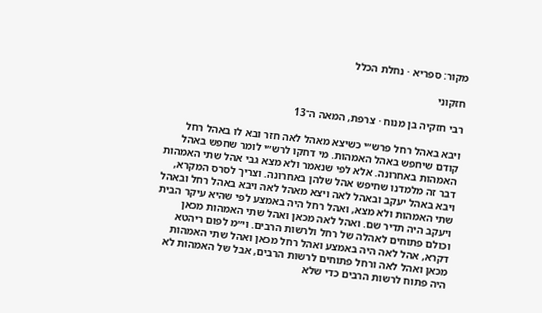מקור: ספריא · נחלת הכלל

חזקוני

רבי חזקיה בן מנוח · צרפת, המאה ה־13

ויבא באהל רחל פרש״י כשיצא מאהל לאה חזר ובא לו באהל רחל קודם שיחפש באהל האמהות. מי דחקו לרש״י לומר שחפש באהל האמהות באחרונה. אלא לפי שנאמר ולא מצא גבי אהל שתי האמהות דבר זה מלמדנו שחיפש אהל שלהן באחרונה. וצריך לסרס המקרא, ויבא באהל יעקב ובאהל לאה ויצא מאהל לאה ויבא באהל רחל ובאהל שתי האמהות ולא מצא, ואהל רחל היה באמצע לפי שהיא עיקר הבית ויעקב היה תדיר שם. ואהל לאה מכאן ואהל שתי האמהות מכאן וכולם פתוחים לאהלה של רחל ולרשות הרבים. וי״מ לפום ריהטא דקרא, אהל לאה היה באמצע ואהל רחל מכאן ואהל שתי האמהות מכאן ואהל לאה ורחל פתוחים לרשות הרבים, אבל של האמהות לא היה פתוח לרשות הרבים כדי שלא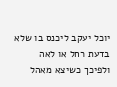יוכל יעקב ליכנס בו שלא בדעת רחל או לאה ולפיכך כשיצא מאהל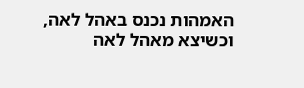האמהות נכנס באהל לאה, וכשיצא מאהל לאה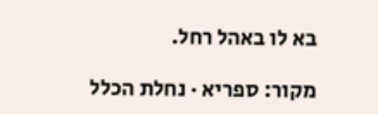בא לו באהל רחל.

מקור: ספריא · נחלת הכלל